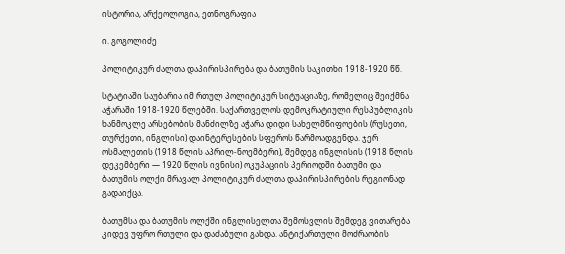ისტორია, არქეოლოგია, ეთნოგრაფია

ი. გოგოლიძე

პოლიტიკურ ძალთა დაპირისპირება და ბათუმის საკითხი 1918-1920 წწ.

სტატიაში საუბარია იმ რთულ პოლიტიკურ სიტუაციაზე, რომელიც შეიქმნა აჭარაში 1918-1920 წლებში. საქართველოს დემოკრატიული რესპუბლიკის ხანმოკლე არსებობის მანძილზე აჭარა დიდი სახელმწიფოების (რუსეთი, თურქეთი, ინგლისი) დაინტერესების სფეროს წარმოადგენდა. ჯერ ოსმალეთის (1918 წლის აპრილ-ნოემბერი), შემდეგ ინგლისის (1918 წლის დეკემბერი — 1920 წლის ივნისი) ოკუპაციის პერიოდში ბათუმი და ბათუმის ოლქი მრავალ პოლიტიკურ ძალთა დაპირისპირების რეგიონად გადაიქცა.

ბათუმსა და ბათუმის ოლქში ინგლისელთა შემოსვლის შემდეგ ვითარება კიდევ უფრო რთული და დაძაბული გახდა. ანტიქართული მოძრაობის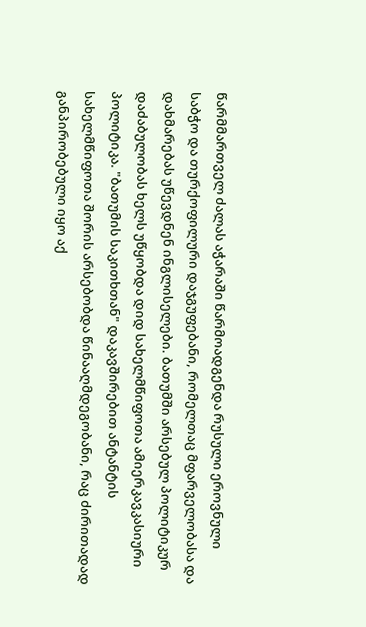წარმმართველ ძალას აჭარაში წარმოადგენდა რუსული ეროვნული საბჭო და თურქოფილური დაჯგუფებანი, რომელთაც მფარველობასა და დახმარებას უწევდნენ ინგლისელები. ბათუმში არსებულ პოლიტიკურ დაძაბულობას ხელს უწყობდა დიდ სახელმწიფოთა ამიერკავკასიური პოლიტიკა. "ბათუმის საკითხთან" დაკავშირებით ანტანტის სახელმწიფოთა შორის არსებობდა წინააღმდეგობანი, რაც ძირითადად განპირობებული იყო აქ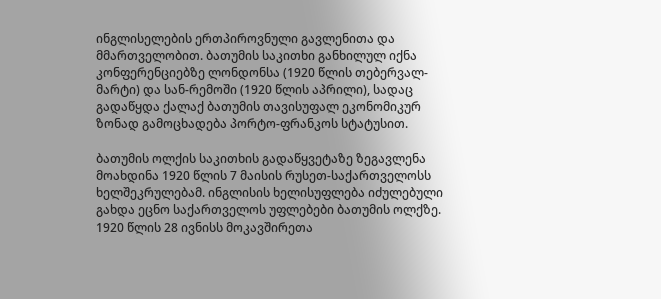ინგლისელების ერთპიროვნული გავლენითა და მმართველობით. ბათუმის საკითხი განხილულ იქნა კონფერენციებზე ლონდონსა (1920 წლის თებერვალ-მარტი) და სან-რემოში (1920 წლის აპრილი), სადაც გადაწყდა ქალაქ ბათუმის თავისუფალ ეკონომიკურ ზონად გამოცხადება პორტო-ფრანკოს სტატუსით.

ბათუმის ოლქის საკითხის გადაწყვეტაზე ზეგავლენა მოახდინა 1920 წლის 7 მაისის რუსეთ-საქართველოსს ხელშეკრულებამ. ინგლისის ხელისუფლება იძულებული გახდა ეცნო საქართველოს უფლებები ბათუმის ოლქზე. 1920 წლის 28 ივნისს მოკავშირეთა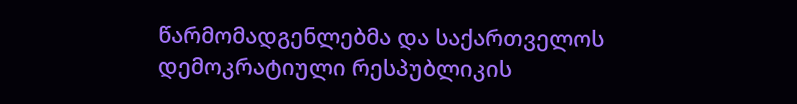წარმომადგენლებმა და საქართველოს დემოკრატიული რესპუბლიკის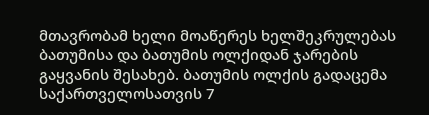მთავრობამ ხელი მოაწერეს ხელშეკრულებას ბათუმისა და ბათუმის ოლქიდან ჯარების გაყვანის შესახებ. ბათუმის ოლქის გადაცემა საქართველოსათვის 7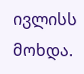ივლისს მოხდა.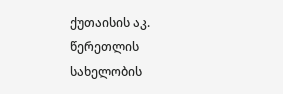ქუთაისის აკ. წერეთლის სახელობის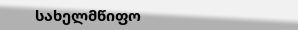სახელმწიფო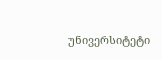უნივერსიტეტი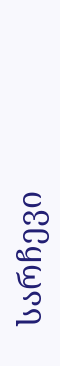სარჩევი